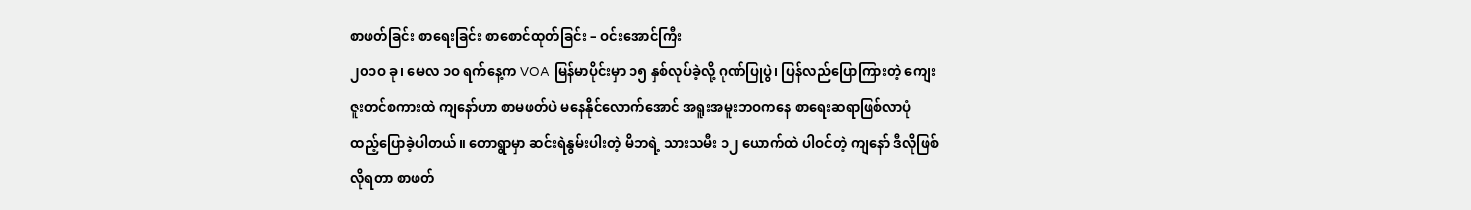စာဖတ်ခြင်း စာရေးခြင်း စာစောင်ထုတ်ခြင်း – ဝင်းအောင်ကြီး
၂၀၁ဝ ခု၊ မေလ ၁ဝ ရက်နေ့က VOA မြန်မာပိုင်းမှာ ၁၅ နှစ်လုပ်ခဲ့လို့ ဂုဏ်ပြုပွဲ၊ ပြန်လည်ပြောကြားတဲ့ ကျေးဇူးတင်စကားထဲ ကျနော်ဟာ စာမဖတ်ပဲ မနေနိုင်လောက်အောင် အရူးအမူးဘဝကနေ စာရေးဆရာဖြစ်လာပုံ ထည့်ပြောခဲ့ပါတယ်။ တောရွာမှာ ဆင်းရဲနွမ်းပါးတဲ့ မိဘရဲ့ သားသမီး ၁၂ ယောက်ထဲ ပါဝင်တဲ့ ကျနော် ဒီလိုဖြစ်လိုရတာ စာဖတ်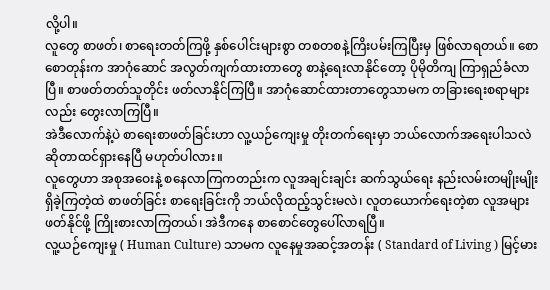လို့ပါ။
လူတွေ စာဖတ်၊ စာရေးတတ်ကြဖို့ နှစ်ပေါင်းများစွာ တစတစနဲ့ကြိးပမ်းကြပြီးမှ ဖြစ်လာရတယ်။ စောစောတုန်းက အာဂုံဆောင် အလွတ်ကျက်ထားတာတွေ စာနဲ့ရေးလာနိုင်တော့ ပိုမိုတိကျ ကြာရှည်ခံလာပြီ။ စာဖတ်တတ်သူတိုင်း ဖတ်လာနိုင်ကြပြီ။ အာဂုံဆောင်ထားတာတွေသာမက တခြားရေးစရာများလည်း တွေးလာကြပြီ။
အဲဒီလောက်နဲ့ပဲ စာရေးစာဖတ်ခြင်းဟာ လူ့ယဉ်ကျေးမှု တိုးတက်ရေးမှာ ဘယ်လောက်အရေးပါသလဲ ဆိုတာထင်ရှားနေပြီ မဟုတ်ပါလား။
လူတွေဟာ အစုအဝေးနဲ့ စနေလာကြကတည်းက လူအချင်းချင်း ဆက်သွယ်ရေး နည်းလမ်းတမျိုးမျိုး ရှိခဲ့ကြတဲ့ထဲ စာဖတ်ခြင်း စာရေးခြင်းကို ဘယ်လိုထည့်သွင်းမလဲ၊ လူတယောက်ရေးတဲ့စာ လူအများဖတ်နိုင်ဖို့ ကြိုးစားလာကြတယ်၊ အဲဒီကနေ စာစောင်တွေပေါ်လာရပြီ။
လူ့ယဉ်ကျေးမှု ( Human Culture) သာမက လူနေမှုအဆင့်အတန်း ( Standard of Living ) မြင့်မား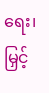ရေး၊ မြှင့်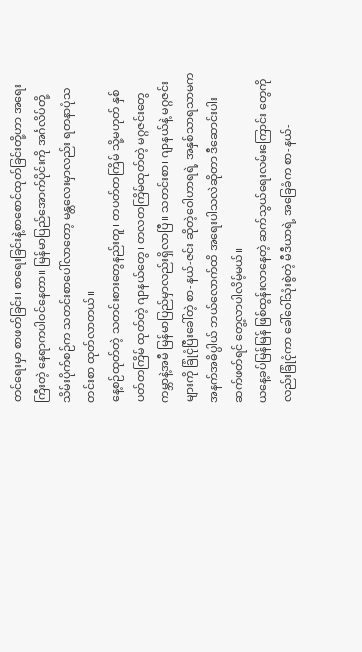တင်ရေးမှာ စာဖတ်ခြင်း၊ စာရေးခြင်းနဲ့စာစောင်ထုတ်ခြင်းတို့ဟာ အရေးကြီးတဲ့ နေရာကပါဝင်နေတာ။ မြန်မာပြည်အောက်ပိုင်းကို အင်္ဂလိပ်တို့ သိမ်းပိုက်စဉ်က သတင်းစာပေါ်လာတော့ မန္တလေးမှာလည်း ရတနာပုံသတင်းစာ ထုတ်လာတယ်။
နေ့စဉ်ထုတ်တဲ့ သတင်းစားတွေနည်းတူ၊ တပတ်တကြိမ် သို့မဟုတ် နှစ်ပတ်တကြိမ် ထုတ်တဲ့ ဂျာနယ်တွေ၊ တလတကြိမ်ထုတ်တဲ့ မဂ္ဂဇင်းတွေ ကမ္ဘာနဲ့အမီ မြန်မာပြည်မှာလည်းရှိလာပြီ။ သတင်းစာ၊ ဂျာနယ်နဲ့ မဂ္ဂဇင်းများကို ခြုံငုံပြီးခေါ်တဲ့ စာ-နယ်-ဇင်း ဆိုတဲ့ဝေါဟာရရဲ့ အနှစ်သာရသာမက အနက်အဓိပ္ပါယ် ဘယ်လောက်ထိ အရေးပါသလဲဆိုတာ ဒီဆောင်းပါး ဆက်ဖတ်ရင် တွေ့လာပါလိမ့်မယ်။
ယနေ့ခပ်မြန်မြန် ဖြစ်ထွန်းလာနေတဲ့ ဆက်သွယ်ရေးလမ်းကြောင်း တွေကိုလည်းခြုံငုံကာ ခေါ်ဝေါ်သုံးစွဲတဲ့ မီဒီယာရဲ့ အခြေခံက စာ-နယ်-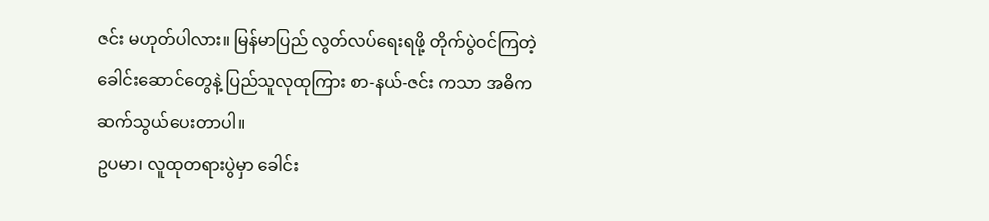ဇင်း မဟုတ်ပါလား။ မြန်မာပြည် လွတ်လပ်ရေးရဖို့ တိုက်ပွဲဝင်ကြတဲ့ ခေါင်းဆောင်တွေနဲ့ ပြည်သူလုထုကြား စာ-နယ်-ဇင်း ကသာ အဓိက ဆက်သွယ်ပေးတာပါ။
ဥပမာ၊ လူထုတရားပွဲမှာ ခေါင်း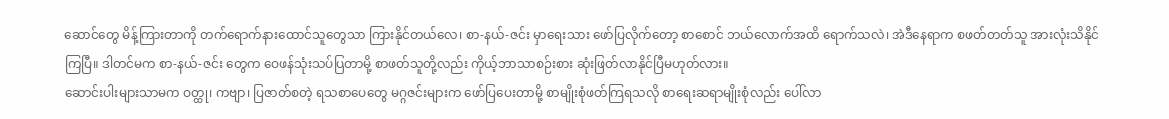ဆောင်တွေ မိန့်ကြားတာကို တက်ရောက်နားထောင်သူတွေသာ ကြားနိုင်တယ်လေ၊ စာ-နယ်-ဇင်း မှာရေးသား ဖော်ပြလိုက်တော့ စာစောင် ဘယ်လောက်အထိ ရောက်သလဲ၊ အဲဒီနေရာက စဖတ်တတ်သူ အားလုံးသိနိုင်ကြပြီ။ ဒါတင်မက စာ-နယ်-ဇင်း တွေက ဝေဖန်သုံးသပ်ပြတာမို့ စာဖတ်သူတို့လည်း ကိုယ့်ဘာသာစဉ်းစား ဆုံးဖြတ်လာနိုင်ပြီမဟုတ်လား။
ဆောင်းပါးများသာမက ဝတ္ထု၊ ကဗျာ၊ ပြဇာတ်စတဲ့ ရသစာပေတွေ မဂ္ဂဇင်းများက ဖော်ပြပေးတာမို့ စာမျိုးစုံဖတ်ကြရသလို စာရေးဆရာမျိုးစုံလည်း ပေါ်လာ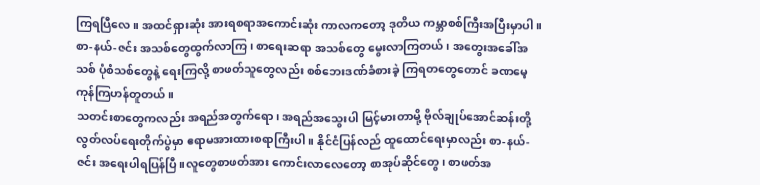ကြရပြီလေ။ အထင်ရှားဆုံး အားရစရာအကောင်းဆုံး ကာလကတော့ ဒုတိယ ကမ္ဘာစစ်ကြီးအပြီးမှာပါ။ စာ-နယ်-ဇင်း အသစ်တွေထွက်လာကြ၊ စာရေးဆရာ အသစ်တွေ မွေးလာကြတယ်၊ အတွေးအခေါ်အသစ် ပုံစံသစ်တွေနဲ့ ရေးကြလို့ စာဖတ်သူတွေလည်း စစ်ဘေးဒဏ်ခံစားခဲ့ ကြရတတွေတောင် ခဏမေ့ကုန်ကြဟန်တူတယ်။
သတင်းစာတွေကလည်း အရည်အတွက်ရော၊ အရည်အသွေးပါ မြင့်မားတာမို့ ဗိုလ်ချုပ်အောင်ဆန်းတို့ လွတ်လပ်ရေးတိုက်ပွဲမှာ ဧရာမအားထားစရာကြီးပါ။ နိုင်ငံပြန်လည် ထူထောင်ရေးမှာလည်း စာ-နယ်-ဇင်း အရေးပါရပြန်ပြီ။လူတွေစာဖတ်အား ကောင်းလာလေတော့ စာအုပ်ဆိုင်တွေ၊ စာဖတ်အ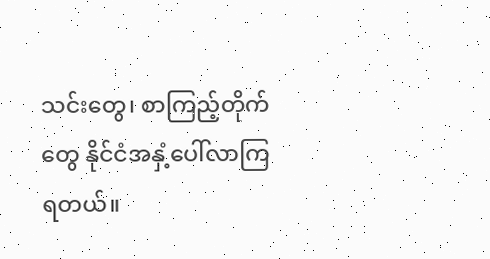သင်းတွေ၊ စာကြည့်တိုက်တွေ နိုင်ငံအနှံ့ပေါ်လာကြရတယ်။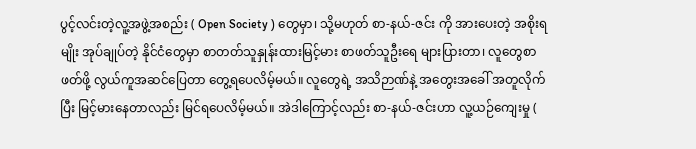ပွင့်လင်းတဲ့လူ့အဖွဲ့အစည်း ( Open Society ) တွေမှာ၊ သို့မဟုတ် စာ-နယ်-ဇင်း ကို အားပေးတဲ့ အစိုးရမျိုး အုပ်ချုပ်တဲ့ နိုင်ငံတွေမှာ စာတတ်သူနှုန်းထားမြင့်မား စာဖတ်သူဦးရေ များပြားတာ၊ လူတွေစာဖတ်ဖို့ လွယ်ကူအဆင်ပြေတာ တွေ့ရပေလိမ့်မယ်။ လူတွေရဲ့ အသိဉာဏ်နဲ့ အတွေးအခေါ် အတူလိုက်ပြီး မြင့်မားနေတာလည်း မြင်ရပေလိမ့်မယ်။ အဲဒါကြောင့်လည်း စာ-နယ်-ဇင်းဟာ လူ့ယဉ်ကျေးမှု (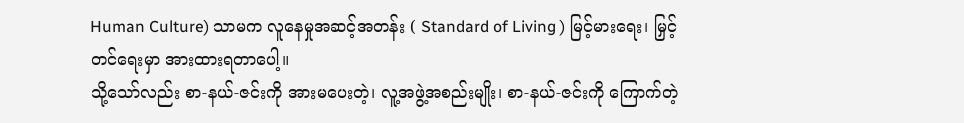Human Culture) သာမက လူနေမှုအဆင့်အတန်း ( Standard of Living ) မြင့်မားရေး၊ မြှင့်တင်ရေးမှာ အားထားရတာပေါ့။
သို့သော်လည်း စာ-နယ်-ဇင်းကို အားမပေးတဲ့၊ လူ့အဖွဲ့အစည်းမျိုး၊ စာ-နယ်-ဇင်းကို ကြောက်တဲ့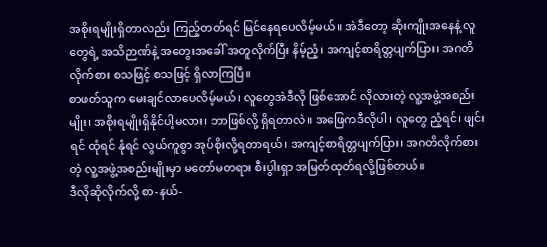အစိုးရမျိုးရှိတာလည်း ကြည့်တတ်ရင် မြင်နေရပေလိမ့်မယ်။ အဲဒီတော့ ဆိုးကျိုးအနေနဲ့ လူတွေရဲ့ အသိဉာဏ်နဲ့ အတွေးအခေါ် အတူလိုက်ပြီး နိမ့်ညံ့၊ အကျင့်စာရိတ္တပျက်ပြား၊ အဂတိလိုက်စား စသဖြင့် စသဖြင့် ရှိလာကြပြီ။
စာဖတ်သူက မေးချင်လာပေလိမ့်မယ်၊ လူတွေအဲဒီလို ဖြစ်အောင် လိုလားတဲ့ လူ့အဖွဲ့အစည်းမျိုး၊ အစိုးရမျိုးရှိနိုင်ပါ့မလား၊ ဘာဖြစ်လို့ ရှိရတာလဲ။ အဖြေကဒီလိုပါ၊ လူတွေ ညံ့ရင်၊ ဖျင်းရင် ထုံရင် နုံရင် လွယ်ကူစွာ အုပ်စိုးလို့ရတာရယ်၊ အကျင့်စာရိတ္တပျက်ပြား၊ အဂတိလိုက်စားတဲ့ လူ့အဖွဲ့အစည်းမျိုးမှာ မတော်မတရား စီးပွါးရှာ အမြတ်ထုတ်ရလို့ဖြစ်တယ်။
ဒီလိုဆိုလိုက်လို့ စာ-နယ်-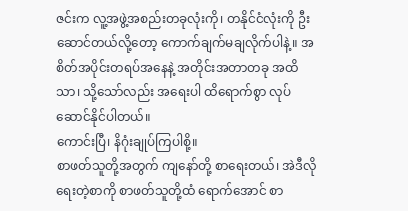ဇင်းက လူ့အဖွဲ့အစည်းတခုလုံးကို၊ တနိုင်ငံလုံးကို ဦးဆောင်တယ်လို့တော့ ကောက်ချက်မချလိုက်ပါနဲ့။ အစိတ်အပိုင်းတရပ်အနေနဲ့ အတိုင်းအတာတခု အထိသာ၊ သို့သော်လည်း အရေးပါ ထိရောက်စွာ လုပ်ဆောင်နိုင်ပါတယ်။
ကောင်းပြီ၊ နိဂုံးချုပ်ကြပါစို့။
စာဖတ်သူတို့အတွက် ကျနော်တို့ စာရေးတယ်၊ အဲဒီလိုရေးတဲ့စာကို စာဖတ်သူတို့ထံ ရောက်အောင် စာ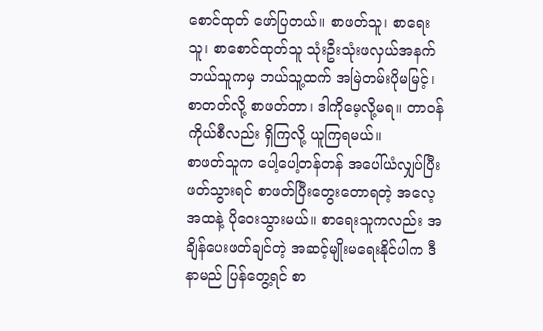စောင်ထုတ် ဖော်ပြတယ်။ စာဖတ်သူ၊ စာရေးသူ၊ စာစောင်ထုတ်သူ သုံးဦးသုံးဖလှယ်အနက် ဘယ်သူကမှ ဘယ်သူ့ထက် အမြဲတမ်းပိုမမြင့်၊ စာတတ်လို့ စာဖတ်တာ၊ ဒါကိုမေ့လို့မရ။ တာဝန်ကိုယ်စီလည်း ရှိကြလို့ ယူကြရမယ်။
စာဖတ်သူက ပေါ့ပေါ့တန်တန် အပေါ်ယံလျှပ်ပြီးဖတ်သွားရင် စာဖတ်ပြီးတွေးတောရတဲ့ အလေ့အထနဲ့ ပိုဝေးသွားမယ်။ စာရေးသူကလည်း အချိန်ပေးဖတ်ချင်တဲ့ အဆင့်မျိုးမရေးနိုင်ပါက ဒီနာမည် ပြန်တွေ့ရင် စာ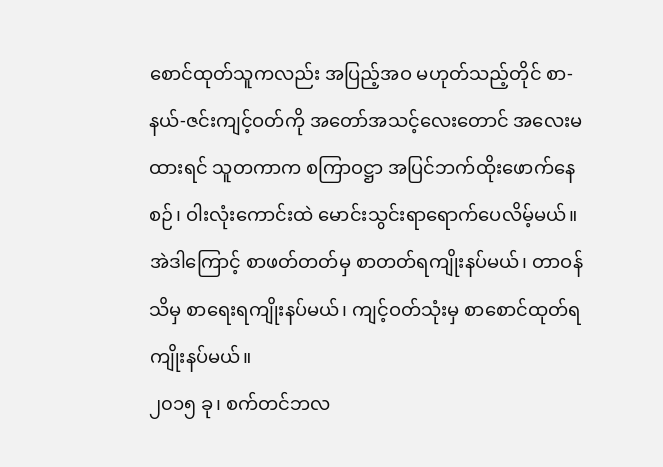စောင်ထုတ်သူကလည်း အပြည့်အဝ မဟုတ်သည့်တိုင် စာ-နယ်-ဇင်းကျင့်ဝတ်ကို အတော်အသင့်လေးတောင် အလေးမထားရင် သူတကာက စကြာဝဋ္ဌာ အပြင်ဘက်ထိုးဖောက်နေစဉ်၊ ဝါးလုံးကောင်းထဲ မောင်းသွင်းရာရောက်ပေလိမ့်မယ်။
အဲဒါကြောင့် စာဖတ်တတ်မှ စာတတ်ရကျိုးနပ်မယ်၊ တာဝန်သိမှ စာရေးရကျိုးနပ်မယ်၊ ကျင့်ဝတ်သုံးမှ စာစောင်ထုတ်ရကျိုးနပ်မယ်။
၂၀၁၅ ခု၊ စက်တင်ဘလ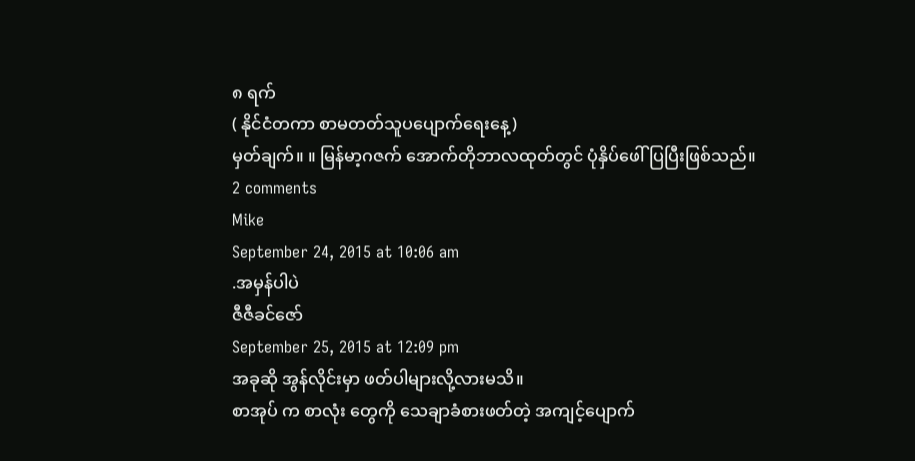၈ ရက်
( နိုင်ငံတကာ စာမတတ်သူပပျောက်ရေးနေ့)
မှတ်ချက်။ ။ မြန်မာ့ဂဇက် အောက်တိုဘာလထုတ်တွင် ပုံနှိပ်ဖေါ်ပြပြီးဖြစ်သည်။
2 comments
Mike
September 24, 2015 at 10:06 am
.အမှန်ပါပဲ
ဇီဇီခင်ဇော်
September 25, 2015 at 12:09 pm
အခုဆို အွန်လိုင်းမှာ ဖတ်ပါများလို့လားမသိ။
စာအုပ် က စာလုံး တွေကို သေချာခံစားဖတ်တဲ့ အကျင့်ပျောက်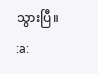သွားပြီ။
:a: